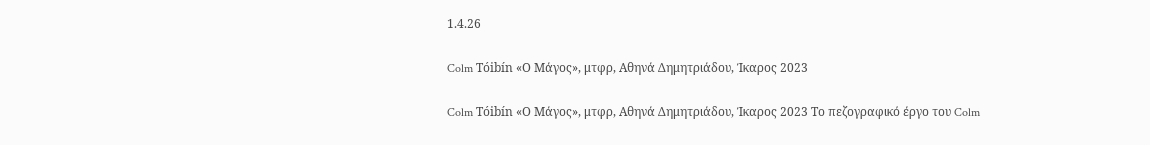1.4.26

Colm Tóibín «Ο Μάγος», μτφρ, Αθηνά Δημητριάδου, Ίκαρος 2023

Colm Tóibín «Ο Μάγος», μτφρ, Αθηνά Δημητριάδου, Ίκαρος 2023 Το πεζογραφικό έργο του Colm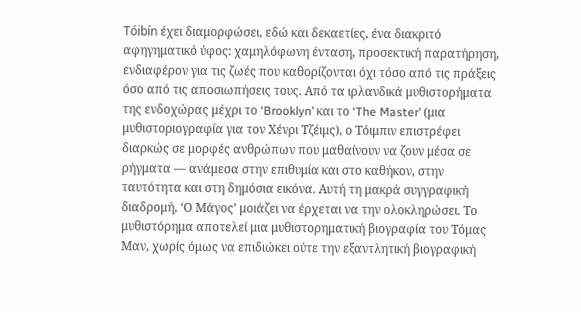Tóibín έχει διαμορφώσει, εδώ και δεκαετίες, ένα διακριτό αφηγηματικό ύφος: χαμηλόφωνη ένταση, προσεκτική παρατήρηση, ενδιαφέρον για τις ζωές που καθορίζονται όχι τόσο από τις πράξεις όσο από τις αποσιωπήσεις τους. Από τα ιρλανδικά μυθιστορήματα της ενδοχώρας μέχρι το ‘Brooklyn’ και το ‘The Master’ (μια μυθιστοριογραφία για τον Χένρι Τζέιμς), ο Τόιμπιν επιστρέφει διαρκώς σε μορφές ανθρώπων που μαθαίνουν να ζουν μέσα σε ρήγματα — ανάμεσα στην επιθυμία και στο καθήκον, στην ταυτότητα και στη δημόσια εικόνα. Αυτή τη μακρά συγγραφική διαδρομή, ‘Ο Μάγος’ μοιάζει να έρχεται να την ολοκληρώσει. Το μυθιστόρημα αποτελεί μια μυθιστορηματική βιογραφία του Τόμας Μαν, χωρίς όμως να επιδιώκει ούτε την εξαντλητική βιογραφική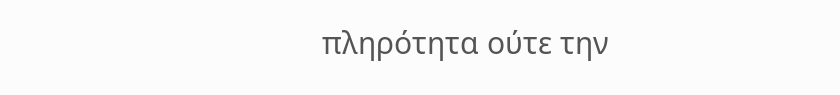πληρότητα ούτε την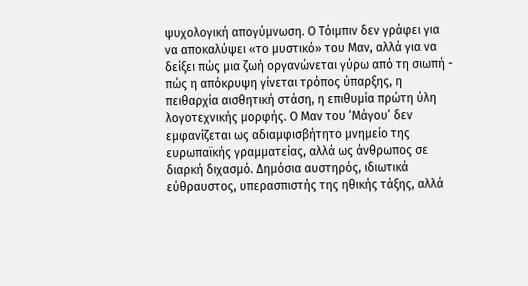ψυχολογική απογύμνωση. Ο Τόιμπιν δεν γράφει για να αποκαλύψει «το μυστικό» του Μαν, αλλά για να δείξει πώς μια ζωή οργανώνεται γύρω από τη σιωπή - πώς η απόκρυψη γίνεται τρόπος ύπαρξης, η πειθαρχία αισθητική στάση, η επιθυμία πρώτη ύλη λογοτεχνικής μορφής. Ο Μαν του ‘Μάγου’ δεν εμφανίζεται ως αδιαμφισβήτητο μνημείο της ευρωπαϊκής γραμματείας, αλλά ως άνθρωπος σε διαρκή διχασμό. Δημόσια αυστηρός, ιδιωτικά εύθραυστος, υπερασπιστής της ηθικής τάξης, αλλά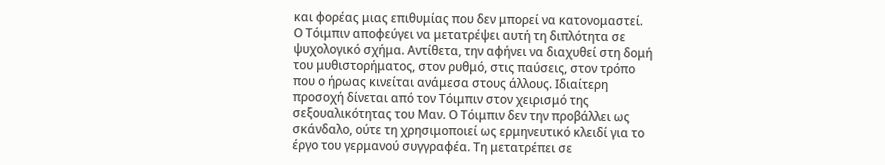και φορέας μιας επιθυμίας που δεν μπορεί να κατονομαστεί. Ο Τόιμπιν αποφεύγει να μετατρέψει αυτή τη διπλότητα σε ψυχολογικό σχήμα. Αντίθετα, την αφήνει να διαχυθεί στη δομή του μυθιστορήματος, στον ρυθμό, στις παύσεις, στον τρόπο που ο ήρωας κινείται ανάμεσα στους άλλους. Ιδιαίτερη προσοχή δίνεται από τον Τόιμπιν στον χειρισμό της σεξουαλικότητας του Μαν. Ο Τόιμπιν δεν την προβάλλει ως σκάνδαλο, ούτε τη χρησιμοποιεί ως ερμηνευτικό κλειδί για το έργο του γερμανού συγγραφέα. Τη μετατρέπει σε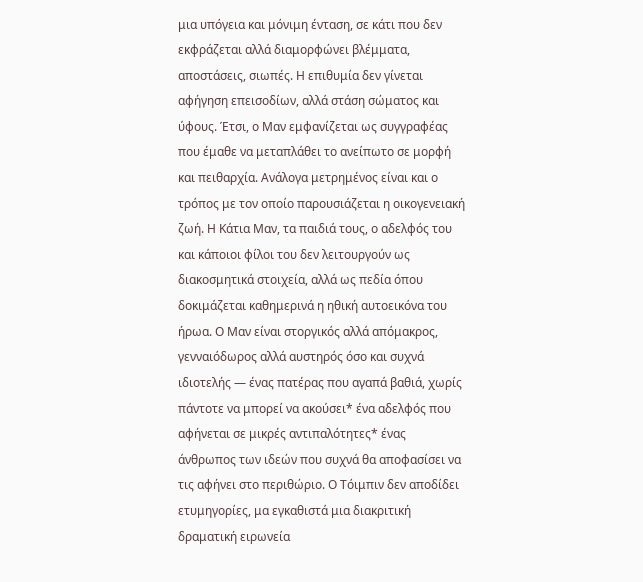μια υπόγεια και μόνιμη ένταση, σε κάτι που δεν εκφράζεται αλλά διαμορφώνει βλέμματα, αποστάσεις, σιωπές. Η επιθυμία δεν γίνεται αφήγηση επεισοδίων, αλλά στάση σώματος και ύφους. Έτσι, ο Μαν εμφανίζεται ως συγγραφέας που έμαθε να μεταπλάθει το ανείπωτο σε μορφή και πειθαρχία. Ανάλογα μετρημένος είναι και ο τρόπος με τον οποίο παρουσιάζεται η οικογενειακή ζωή. Η Κάτια Μαν, τα παιδιά τους, ο αδελφός του και κάποιοι φίλοι του δεν λειτουργούν ως διακοσμητικά στοιχεία, αλλά ως πεδία όπου δοκιμάζεται καθημερινά η ηθική αυτοεικόνα του ήρωα. Ο Μαν είναι στοργικός αλλά απόμακρος, γενναιόδωρος αλλά αυστηρός όσο και συχνά ιδιοτελής — ένας πατέρας που αγαπά βαθιά, χωρίς πάντοτε να μπορεί να ακούσει* ένα αδελφός που αφήνεται σε μικρές αντιπαλότητες* ένας άνθρωπος των ιδεών που συχνά θα αποφασίσει να τις αφήνει στο περιθώριο. Ο Τόιμπιν δεν αποδίδει ετυμηγορίες, μα εγκαθιστά μια διακριτική δραματική ειρωνεία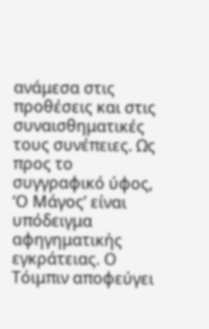ανάμεσα στις προθέσεις και στις συναισθηματικές τους συνέπειες. Ως προς το συγγραφικό ύφος, ‘Ο Μάγος’ είναι υπόδειγμα αφηγηματικής εγκράτειας. Ο Τόιμπιν αποφεύγει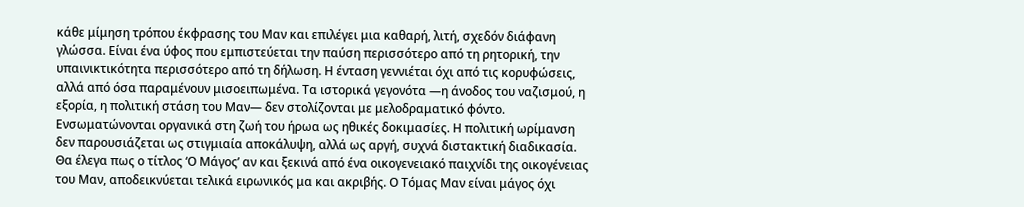κάθε μίμηση τρόπου έκφρασης του Μαν και επιλέγει μια καθαρή, λιτή, σχεδόν διάφανη γλώσσα. Είναι ένα ύφος που εμπιστεύεται την παύση περισσότερο από τη ρητορική, την υπαινικτικότητα περισσότερο από τη δήλωση. Η ένταση γεννιέται όχι από τις κορυφώσεις, αλλά από όσα παραμένουν μισοειπωμένα. Τα ιστορικά γεγονότα —η άνοδος του ναζισμού, η εξορία, η πολιτική στάση του Μαν— δεν στολίζονται με μελοδραματικό φόντο. Ενσωματώνονται οργανικά στη ζωή του ήρωα ως ηθικές δοκιμασίες. Η πολιτική ωρίμανση δεν παρουσιάζεται ως στιγμιαία αποκάλυψη, αλλά ως αργή, συχνά διστακτική διαδικασία. Θα έλεγα πως ο τίτλος ‘Ο Μάγος’ αν και ξεκινά από ένα οικογενειακό παιχνίδι της οικογένειας του Μαν, αποδεικνύεται τελικά ειρωνικός μα και ακριβής. Ο Τόμας Μαν είναι μάγος όχι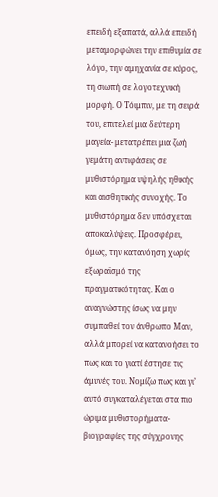επειδή εξαπατά, αλλά επειδή μεταμορφώνει την επιθυμία σε λόγο, την αμηχανία σε κύρος, τη σιωπή σε λογοτεχνική μορφή. Ο Τόιμπιν, με τη σειρά του, επιτελεί μια δεύτερη μαγεία- μετατρέπει μια ζωή γεμάτη αντιφάσεις σε μυθιστόρημα υψηλής ηθικής και αισθητικής συνοχής. Το μυθιστόρημα δεν υπόσχεται αποκαλύψεις. Προσφέρει, όμως, την κατανόηση χωρίς εξωραϊσμό της πραγματικότητας. Και ο αναγνώστης ίσως να μην συμπαθεί τον άνθρωπο Μαν, αλλά μπορεί να κατανοήσει το πως και το γιατί έστησε τις άμυνές του. Νομίζω πως και γι’ αυτό συγκαταλέγεται στα πιο ώριμα μυθιστορήματα-βιογραφίες της σύγχρονης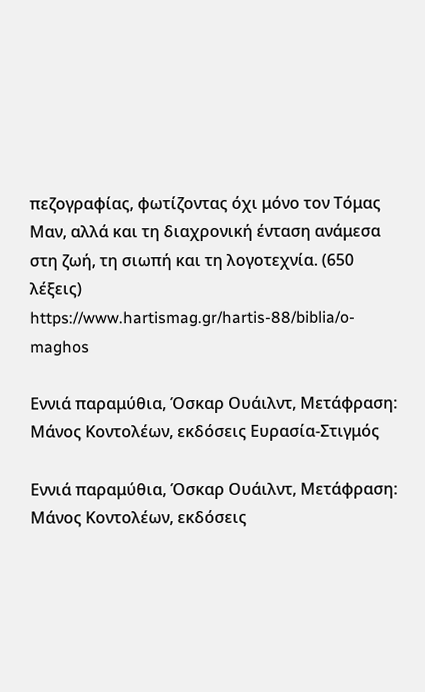πεζογραφίας, φωτίζοντας όχι μόνο τον Τόμας Μαν, αλλά και τη διαχρονική ένταση ανάμεσα στη ζωή, τη σιωπή και τη λογοτεχνία. (650 λέξεις) https://www.hartismag.gr/hartis-88/biblia/o-maghos

Εννιά παραμύθια, Όσκαρ Ουάιλντ, Μετάφραση: Μάνος Κοντολέων, εκδόσεις Ευρασία-Στιγμός

Εννιά παραμύθια, Όσκαρ Ουάιλντ, Μετάφραση: Μάνος Κοντολέων, εκδόσεις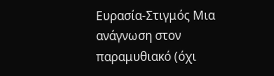Ευρασία-Στιγμός Μια ανάγνωση στον παραμυθιακό (όχι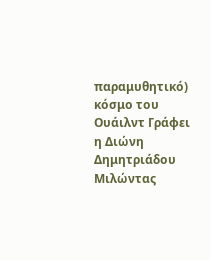παραμυθητικό) κόσμο του Ουάιλντ Γράφει η Διώνη Δημητριάδου Μιλώντας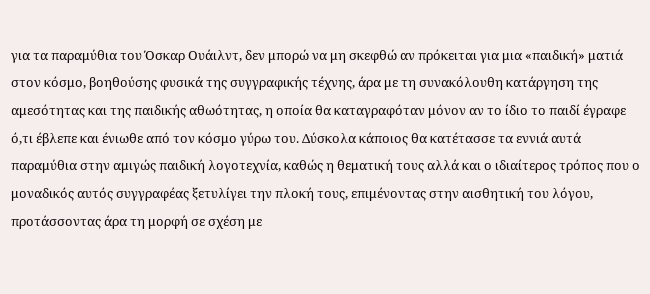για τα παραμύθια του Όσκαρ Ουάιλντ, δεν μπορώ να μη σκεφθώ αν πρόκειται για μια «παιδική» ματιά στον κόσμο, βοηθούσης φυσικά της συγγραφικής τέχνης, άρα με τη συνακόλουθη κατάργηση της αμεσότητας και της παιδικής αθωότητας, η οποία θα καταγραφόταν μόνον αν το ίδιο το παιδί έγραφε ό,τι έβλεπε και ένιωθε από τον κόσμο γύρω του. Δύσκολα κάποιος θα κατέτασσε τα εννιά αυτά παραμύθια στην αμιγώς παιδική λογοτεχνία, καθώς η θεματική τους αλλά και ο ιδιαίτερος τρόπος που ο μοναδικός αυτός συγγραφέας ξετυλίγει την πλοκή τους, επιμένοντας στην αισθητική του λόγου, προτάσσοντας άρα τη μορφή σε σχέση με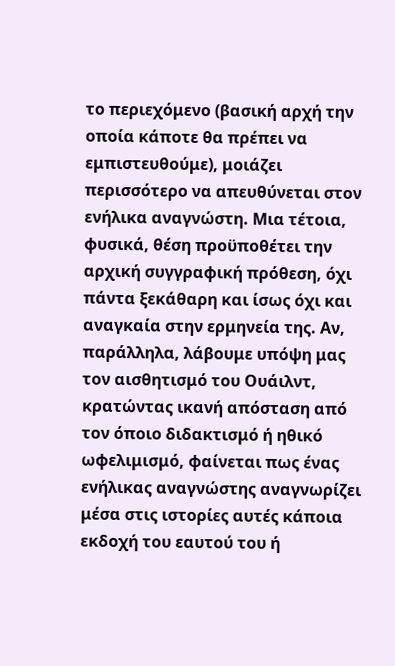το περιεχόμενο (βασική αρχή την οποία κάποτε θα πρέπει να εμπιστευθούμε), μοιάζει περισσότερο να απευθύνεται στον ενήλικα αναγνώστη. Μια τέτοια, φυσικά, θέση προϋποθέτει την αρχική συγγραφική πρόθεση, όχι πάντα ξεκάθαρη και ίσως όχι και αναγκαία στην ερμηνεία της. Αν, παράλληλα, λάβουμε υπόψη μας τον αισθητισμό του Ουάιλντ, κρατώντας ικανή απόσταση από τον όποιο διδακτισμό ή ηθικό ωφελιμισμό, φαίνεται πως ένας ενήλικας αναγνώστης αναγνωρίζει μέσα στις ιστορίες αυτές κάποια εκδοχή του εαυτού του ή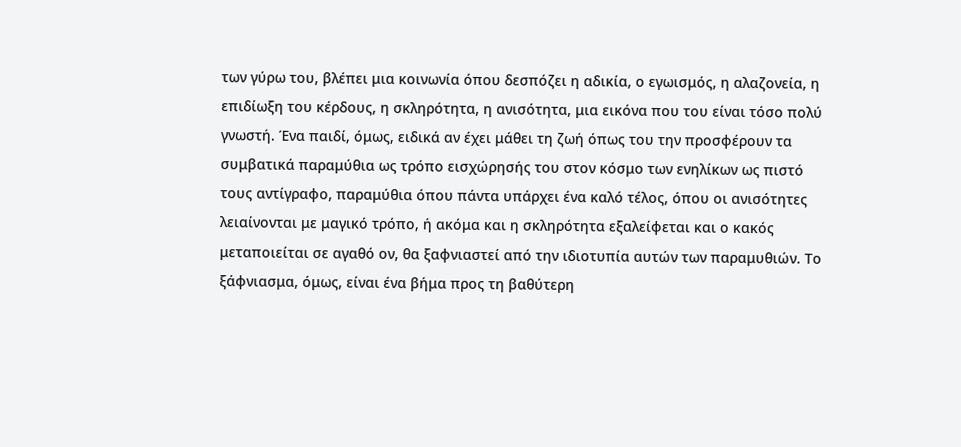των γύρω του, βλέπει μια κοινωνία όπου δεσπόζει η αδικία, ο εγωισμός, η αλαζονεία, η επιδίωξη του κέρδους, η σκληρότητα, η ανισότητα, μια εικόνα που του είναι τόσο πολύ γνωστή. Ένα παιδί, όμως, ειδικά αν έχει μάθει τη ζωή όπως του την προσφέρουν τα συμβατικά παραμύθια ως τρόπο εισχώρησής του στον κόσμο των ενηλίκων ως πιστό τους αντίγραφο, παραμύθια όπου πάντα υπάρχει ένα καλό τέλος, όπου οι ανισότητες λειαίνονται με μαγικό τρόπο, ή ακόμα και η σκληρότητα εξαλείφεται και ο κακός μεταποιείται σε αγαθό ον, θα ξαφνιαστεί από την ιδιοτυπία αυτών των παραμυθιών. Το ξάφνιασμα, όμως, είναι ένα βήμα προς τη βαθύτερη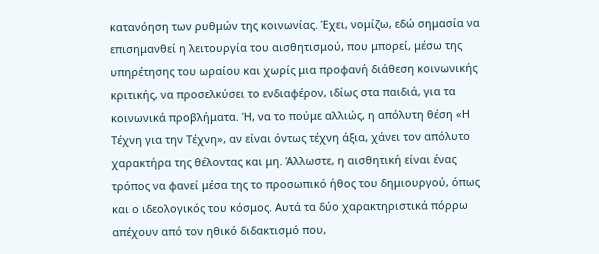κατανόηση των ρυθμών της κοινωνίας. Έχει, νομίζω, εδώ σημασία να επισημανθεί η λειτουργία του αισθητισμού, που μπορεί, μέσω της υπηρέτησης του ωραίου και χωρίς μια προφανή διάθεση κοινωνικής κριτικής, να προσελκύσει το ενδιαφέρον, ιδίως στα παιδιά, για τα κοινωνικά προβλήματα. Ή, να το πούμε αλλιώς, η απόλυτη θέση «Η Τέχνη για την Τέχνη», αν είναι όντως τέχνη άξια, χάνει τον απόλυτο χαρακτήρα της θέλοντας και μη. Άλλωστε, η αισθητική είναι ένας τρόπος να φανεί μέσα της το προσωπικό ήθος του δημιουργού, όπως και ο ιδεολογικός του κόσμος. Αυτά τα δύο χαρακτηριστικά πόρρω απέχουν από τον ηθικό διδακτισμό που,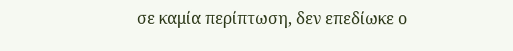σε καμία περίπτωση, δεν επεδίωκε ο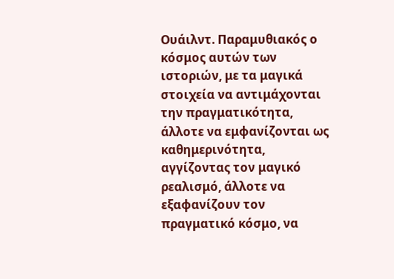Ουάιλντ. Παραμυθιακός ο κόσμος αυτών των ιστοριών, με τα μαγικά στοιχεία να αντιμάχονται την πραγματικότητα, άλλοτε να εμφανίζονται ως καθημερινότητα, αγγίζοντας τον μαγικό ρεαλισμό, άλλοτε να εξαφανίζουν τον πραγματικό κόσμο, να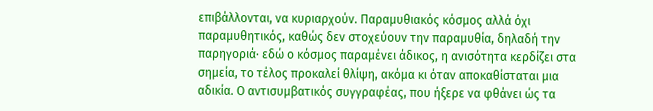επιβάλλονται, να κυριαρχούν. Παραμυθιακός κόσμος αλλά όχι παραμυθητικός, καθώς δεν στοχεύουν την παραμυθία, δηλαδή την παρηγοριά· εδώ ο κόσμος παραμένει άδικος, η ανισότητα κερδίζει στα σημεία, το τέλος προκαλεί θλίψη, ακόμα κι όταν αποκαθίσταται μια αδικία. Ο αντισυμβατικός συγγραφέας, που ήξερε να φθάνει ώς τα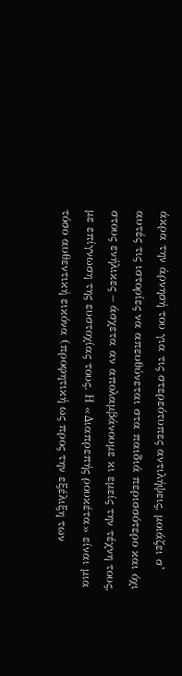άκρα την άρνησή του για τις στερεότυπες αντιλήψεις, μοιάζει σ’ αυτές τις ιστορίες να απευθύνεται στα παιδιά περισσότερο και όχι στους ενήλικες – άσχετα αν απολαμβάνουμε κι εμείς την τέχνη τους, με επίγνωση της ευστοχίας τους. Η «Διαπρεπής ρουκέτα» είναι μια τόσο αυθεντική εικόνα (προφητική ως προς την εξέλιξη των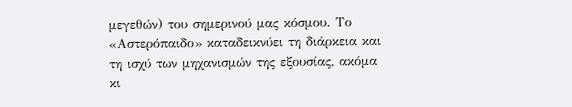μεγεθών) του σημερινού μας κόσμου. Το «Αστερόπαιδο» καταδεικνύει τη διάρκεια και τη ισχύ των μηχανισμών της εξουσίας, ακόμα κι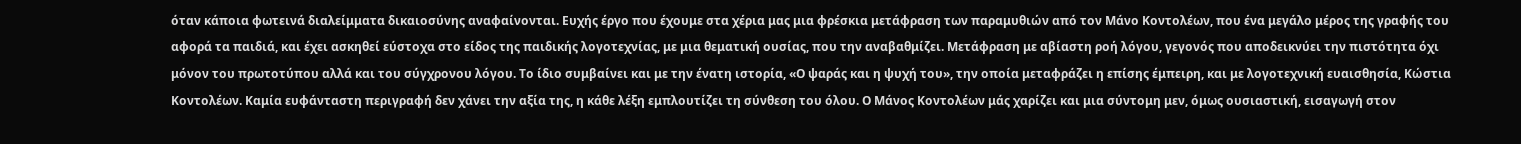όταν κάποια φωτεινά διαλείμματα δικαιοσύνης αναφαίνονται. Ευχής έργο που έχουμε στα χέρια μας μια φρέσκια μετάφραση των παραμυθιών από τον Μάνο Κοντολέων, που ένα μεγάλο μέρος της γραφής του αφορά τα παιδιά, και έχει ασκηθεί εύστοχα στο είδος της παιδικής λογοτεχνίας, με μια θεματική ουσίας, που την αναβαθμίζει. Μετάφραση με αβίαστη ροή λόγου, γεγονός που αποδεικνύει την πιστότητα όχι μόνον του πρωτοτύπου αλλά και του σύγχρονου λόγου. Το ίδιο συμβαίνει και με την ένατη ιστορία, «Ο ψαράς και η ψυχή του», την οποία μεταφράζει η επίσης έμπειρη, και με λογοτεχνική ευαισθησία, Κώστια Κοντολέων. Καμία ευφάνταστη περιγραφή δεν χάνει την αξία της, η κάθε λέξη εμπλουτίζει τη σύνθεση του όλου. Ο Μάνος Κοντολέων μάς χαρίζει και μια σύντομη μεν, όμως ουσιαστική, εισαγωγή στον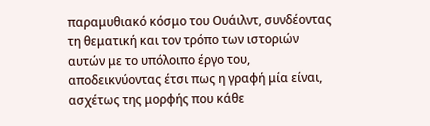παραμυθιακό κόσμο του Ουάιλντ, συνδέοντας τη θεματική και τον τρόπο των ιστοριών αυτών με το υπόλοιπο έργο του, αποδεικνύοντας έτσι πως η γραφή μία είναι, ασχέτως της μορφής που κάθε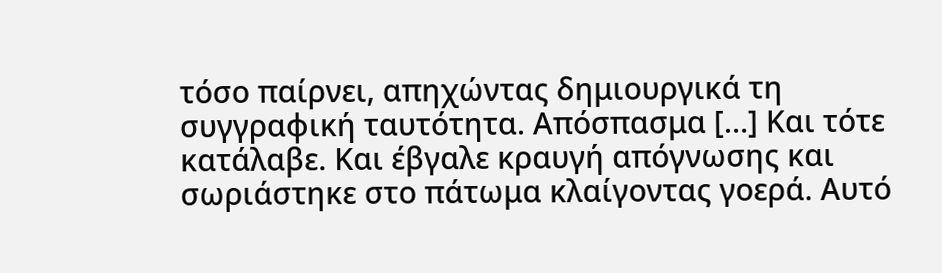τόσο παίρνει, απηχώντας δημιουργικά τη συγγραφική ταυτότητα. Απόσπασμα […] Και τότε κατάλαβε. Και έβγαλε κραυγή απόγνωσης και σωριάστηκε στο πάτωμα κλαίγοντας γοερά. Αυτό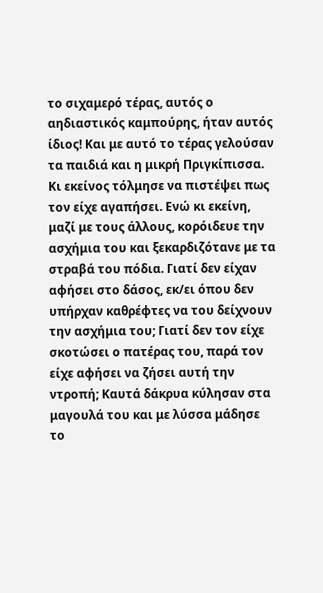το σιχαμερό τέρας, αυτός ο αηδιαστικός καμπούρης, ήταν αυτός ίδιος! Και με αυτό το τέρας γελούσαν τα παιδιά και η μικρή Πριγκίπισσα. Κι εκείνος τόλμησε να πιστέψει πως τον είχε αγαπήσει. Ενώ κι εκείνη, μαζί με τους άλλους, κορόιδευε την ασχήμια του και ξεκαρδιζότανε με τα στραβά του πόδια. Γιατί δεν είχαν αφήσει στο δάσος, εκ/ει όπου δεν υπήρχαν καθρέφτες να του δείχνουν την ασχήμια του; Γιατί δεν τον είχε σκοτώσει ο πατέρας του, παρά τον είχε αφήσει να ζήσει αυτή την ντροπή; Καυτά δάκρυα κύλησαν στα μαγουλά του και με λύσσα μάδησε το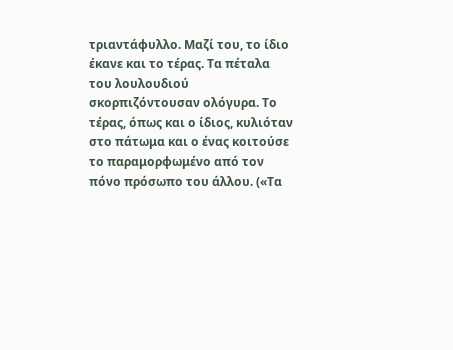τριαντάφυλλο. Μαζί του, το ίδιο έκανε και το τέρας. Τα πέταλα του λουλουδιού σκορπιζόντουσαν ολόγυρα. Το τέρας, όπως και ο ίδιος, κυλιόταν στο πάτωμα και ο ένας κοιτούσε το παραμορφωμένο από τον πόνο πρόσωπο του άλλου. («Τα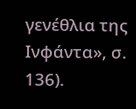γενέθλια της Ινφάντα», σ. 136).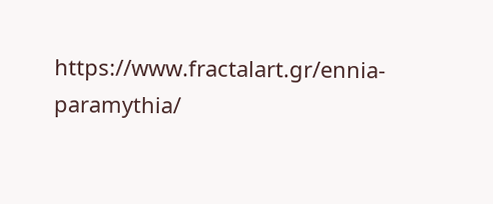https://www.fractalart.gr/ennia-paramythia/